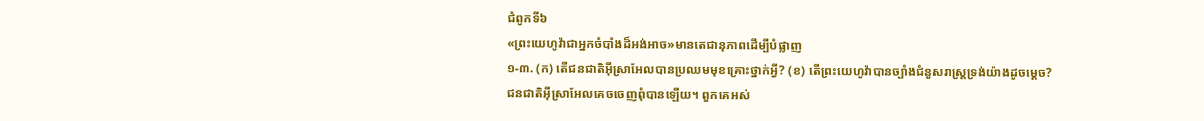ជំពូកទី៦
«ព្រះយេហូវ៉ាជាអ្នកចំបាំងដ៏អង់អាច»មានតេជានុភាពដើម្បីបំផ្លាញ
១-៣. (ក) តើជនជាតិអ៊ីស្រាអែលបានប្រឈមមុខគ្រោះថ្នាក់អ្វី? (ខ) តើព្រះយេហូវ៉ាបានច្បាំងជំនួសរាស្ដ្រទ្រង់យ៉ាងដូចម្ដេច?
ជនជាតិអ៊ីស្រាអែលគេចចេញពុំបានឡើយ។ ពួកគេអស់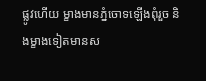ផ្លូវហើយ ម្ខាងមានភ្នំចោទឡើងពុំរួច និងម្ខាងទៀតមានស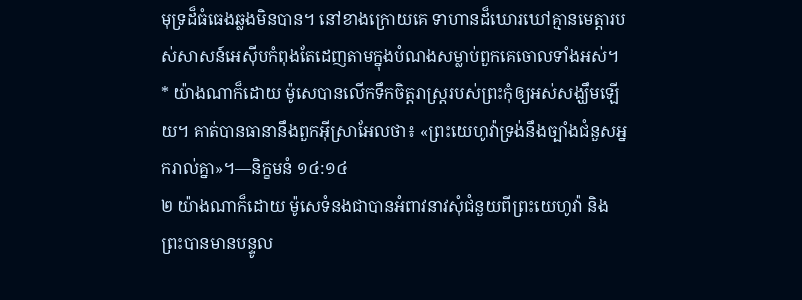មុទ្រដ៏ធំធេងឆ្លងមិនបាន។ នៅខាងក្រោយគេ ទាហានដ៏ឃោរឃៅគ្មានមេត្ដារបស់សាសន៍អេស៊ីបកំពុងតែដេញតាមក្នុងបំណងសម្លាប់ពួកគេចោលទាំងអស់។ * យ៉ាងណាក៏ដោយ ម៉ូសេបានលើកទឹកចិត្ដរាស្ដ្ររបស់ព្រះកុំឲ្យអស់សង្ឃឹមឡើយ។ គាត់បានធានានឹងពួកអ៊ីស្រាអែលថា៖ «ព្រះយេហូវ៉ាទ្រង់នឹងច្បាំងជំនួសអ្នករាល់គ្នា»។—និក្ខមនំ ១៤:១៤
២ យ៉ាងណាក៏ដោយ ម៉ូសេទំនងជាបានអំពាវនាវសុំជំនួយពីព្រះយេហូវ៉ា និងព្រះបានមានបន្ទូល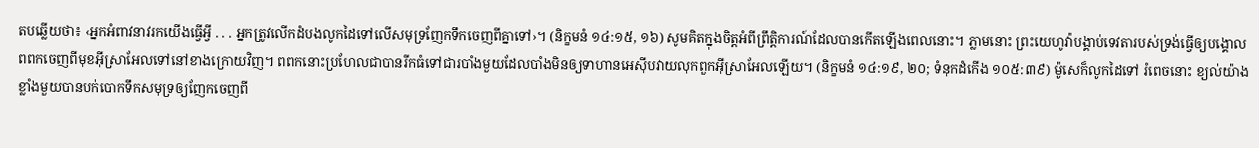តបឆ្លើយថា៖ ‹អ្នកអំពាវនាវរកយើងធ្វើអ្វី . . . អ្នកត្រូវលើកដំបងលូកដៃទៅលើសមុទ្រញែកទឹកចេញពីគ្នាទៅ›។ (និក្ខមនំ ១៤:១៥, ១៦) សូមគិតក្នុងចិត្ដអំពីព្រឹត្ដិការណ៍ដែលបានកើតឡើងពេលនោះ។ ភ្លាមនោះ ព្រះយេហូវ៉ាបង្គាប់ទេវតារបស់ទ្រង់ធ្វើឲ្យបង្គោលពពកចេញពីមុខអ៊ីស្រាអែលទៅនៅខាងក្រោយវិញ។ ពពកនោះប្រហែលជាបានរីកធំទៅជារបាំងមួយដែលបាំងមិនឲ្យទាហានអេស៊ីបវាយលុកពួកអ៊ីស្រាអែលឡើយ។ (និក្ខមនំ ១៤:១៩, ២០; ទំនុកដំកើង ១០៥:៣៩) ម៉ូសេក៏លូកដៃទៅ រំពេចនោះ ខ្យល់យ៉ាងខ្លាំងមួយបានបក់បោកទឹកសមុទ្រឲ្យញែកចេញពី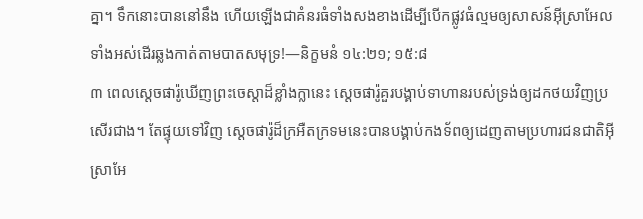គ្នា។ ទឹកនោះបាននៅនឹង ហើយឡើងជាគំនរធំទាំងសងខាងដើម្បីបើកផ្លូវធំល្មមឲ្យសាសន៍អ៊ីស្រាអែលទាំងអស់ដើរឆ្លងកាត់តាមបាតសមុទ្រ!—និក្ខមនំ ១៤:២១; ១៥:៨
៣ ពេលស្ដេចផារ៉ូឃើញព្រះចេស្តាដ៏ខ្លាំងក្លានេះ ស្ដេចផារ៉ូគួរបង្គាប់ទាហានរបស់ទ្រង់ឲ្យដកថយវិញប្រសើរជាង។ តែផ្ទុយទៅវិញ ស្ដេចផារ៉ូដ៏ក្រអឺតក្រទមនេះបានបង្គាប់កងទ័ពឲ្យដេញតាមប្រហារជនជាតិអ៊ីស្រាអែ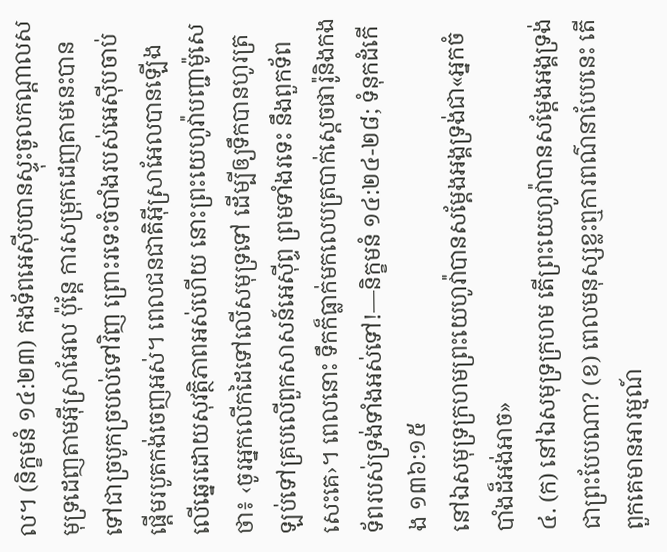ល។ (និក្ខមនំ ១៤:២៣) កងទ័ពអេស៊ីបបានស្ទុះចូលកណ្ដាលសមុទ្រដេញតាមអ៊ីស្រាអែល ប៉ុន្ដែ ការសម្រុកដេញតាមនេះបានទៅជាច្របូកច្របល់ទៅវិញ ព្រោះរទេះចំបាំងរបស់អេស៊ីបចាប់ផ្ដើមរបូតកង់ចេញអស់។ ពេលជនជាតិអ៊ីស្រាអែលបានឡើងលើឆ្នេរដោយសុវត្ថិភាពអស់ហើយ នោះព្រះយេហូវ៉ាបញ្ជាម៉ូសេថា៖ ‹ចូរអ្នកលើកដៃទៅលើសមុទ្រទៅ ដើម្បីឲ្យទឹកបានហូរត្រឡប់ទៅគ្របលើពួកសាសន៍អេស៊ីព្ទ ព្រមទាំងរទេះ នឹងពួកទ័ពសេះគេ›។ ពេលនោះ ទឹកក៏ធ្លាក់មកលេបត្របាក់ស្ដេចផារ៉ូនិងកងទ័ពរបស់ទ្រង់ទាំងអស់ទៅ!—និក្ខមនំ ១៤:២៤-២៨; ទំនុកដំកើង ១៣៦:១៥
នៅឯសមុទ្រក្រហមព្រះយេហូវ៉ាបានសម្ដែងអង្គទ្រង់ជា«អ្នកចំបាំងដ៏អង់អាច»
៤. (ក) នៅឯសមុទ្រក្រហម តើព្រះយេហូវ៉ាបានសម្ដែងអង្គទ្រង់ជាព្រះបែបណា? (ខ) ពេលមនុស្សខ្លះឮការពណ៌នាបែបនេះ តើពួកគេមានអារម្មណ៍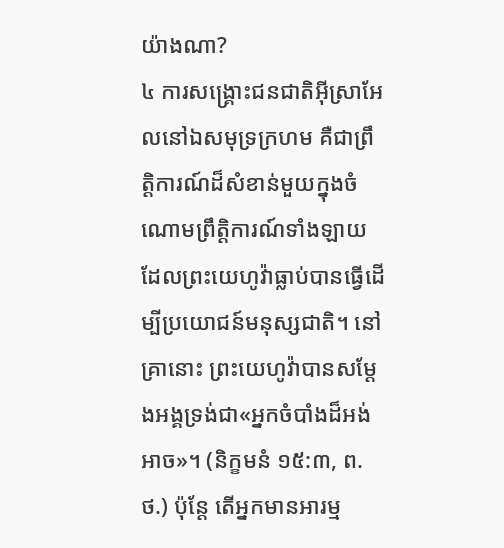យ៉ាងណា?
៤ ការសង្គ្រោះជនជាតិអ៊ីស្រាអែលនៅឯសមុទ្រក្រហម គឺជាព្រឹត្ដិការណ៍ដ៏សំខាន់មួយក្នុងចំណោមព្រឹត្ដិការណ៍ទាំងឡាយដែលព្រះយេហូវ៉ាធ្លាប់បានធ្វើដើម្បីប្រយោជន៍មនុស្សជាតិ។ នៅគ្រានោះ ព្រះយេហូវ៉ាបានសម្ដែងអង្គទ្រង់ជា«អ្នកចំបាំងដ៏អង់អាច»។ (និក្ខមនំ ១៥:៣, ព.ថ.) ប៉ុន្ដែ តើអ្នកមានអារម្ម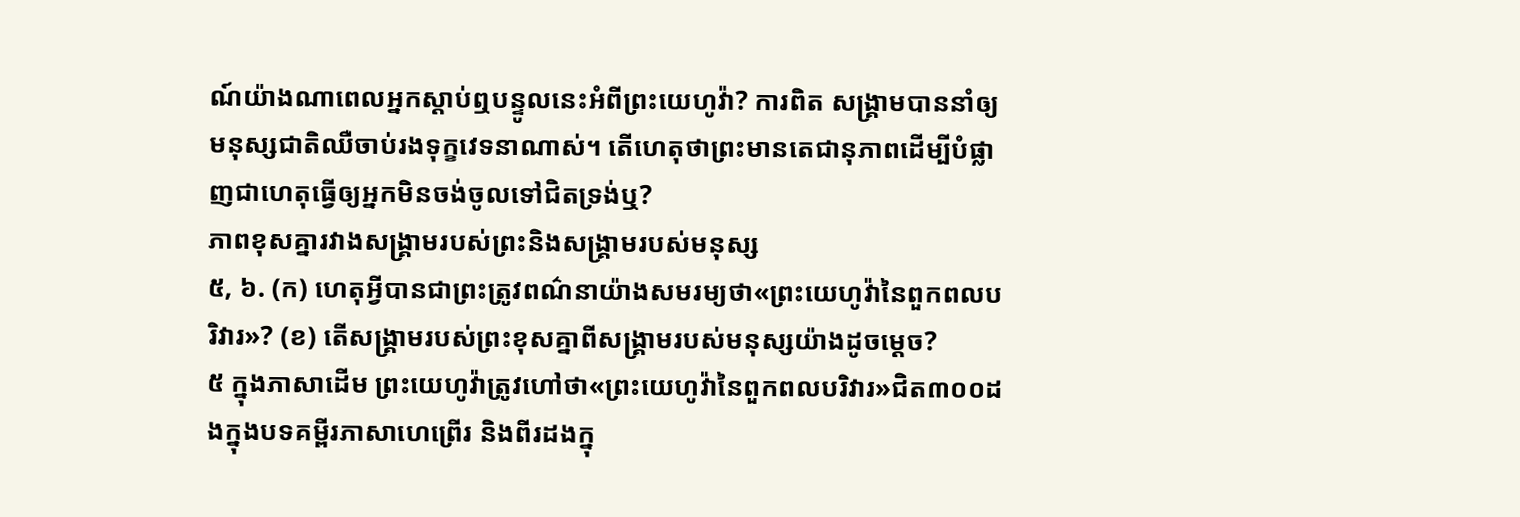ណ៍យ៉ាងណាពេលអ្នកស្តាប់ឮបន្ទូលនេះអំពីព្រះយេហូវ៉ា? ការពិត សង្គ្រាមបាននាំឲ្យមនុស្សជាតិឈឺចាប់រងទុក្ខវេទនាណាស់។ តើហេតុថាព្រះមានតេជានុភាពដើម្បីបំផ្លាញជាហេតុធ្វើឲ្យអ្នកមិនចង់ចូលទៅជិតទ្រង់ឬ?
ភាពខុសគ្នារវាងសង្គ្រាមរបស់ព្រះនិងសង្គ្រាមរបស់មនុស្ស
៥, ៦. (ក) ហេតុអ្វីបានជាព្រះត្រូវពណ៌នាយ៉ាងសមរម្យថា«ព្រះយេហូវ៉ានៃពួកពលបរិវារ»? (ខ) តើសង្គ្រាមរបស់ព្រះខុសគ្នាពីសង្គ្រាមរបស់មនុស្សយ៉ាងដូចម្ដេច?
៥ ក្នុងភាសាដើម ព្រះយេហូវ៉ាត្រូវហៅថា«ព្រះយេហូវ៉ានៃពួកពលបរិវារ»ជិត៣០០ដងក្នុងបទគម្ពីរភាសាហេព្រើរ និងពីរដងក្នុ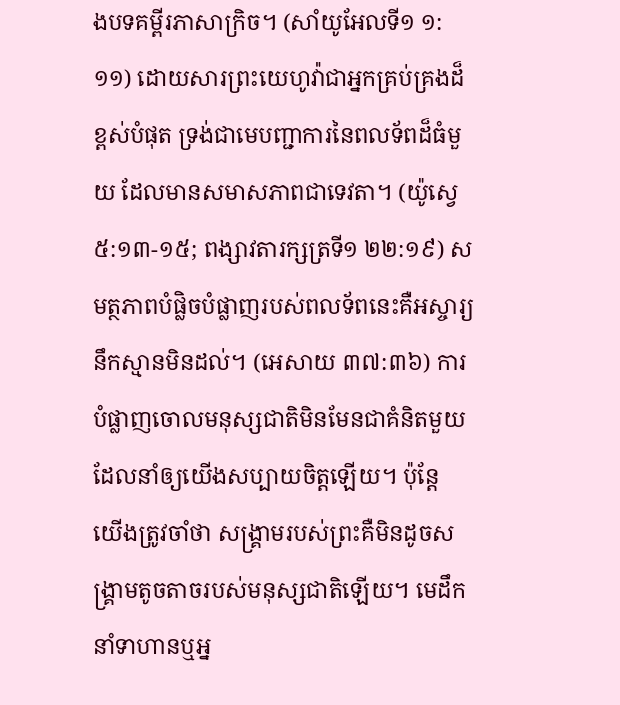ងបទគម្ពីរភាសាក្រិច។ (សាំយូអែលទី១ ១:១១) ដោយសារព្រះយេហូវ៉ាជាអ្នកគ្រប់គ្រងដ៏ខ្ពស់បំផុត ទ្រង់ជាមេបញ្ជាការនៃពលទ័ពដ៏ធំមួយ ដែលមានសមាសភាពជាទេវតា។ (យ៉ូស្វេ ៥:១៣-១៥; ពង្សាវតារក្សត្រទី១ ២២:១៩) សមត្ថភាពបំផ្លិចបំផ្លាញរបស់ពលទ័ពនេះគឺអស្ចារ្យនឹកស្មានមិនដល់។ (អេសាយ ៣៧:៣៦) ការបំផ្លាញចោលមនុស្សជាតិមិនមែនជាគំនិតមួយដែលនាំឲ្យយើងសប្បាយចិត្ដឡើយ។ ប៉ុន្ដែ យើងត្រូវចាំថា សង្គ្រាមរបស់ព្រះគឺមិនដូចសង្គ្រាមតូចតាចរបស់មនុស្សជាតិឡើយ។ មេដឹកនាំទាហានឬអ្ន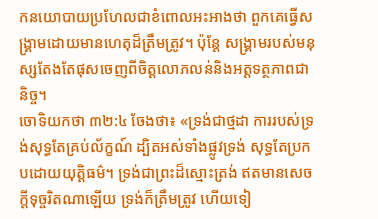កនយោបាយប្រហែលជាខំពោលអះអាងថា ពួកគេធ្វើសង្គ្រាមដោយមានហេតុដ៏ត្រឹមត្រូវ។ ប៉ុន្ដែ សង្គ្រាមរបស់មនុស្សតែងតែផុសចេញពីចិត្ដលោភលន់និងអត្ដទត្ថភាពជានិច្ច។
ចោទិយកថា ៣២:៤ ចែងថា៖ «ទ្រង់ជាថ្មដា ការរបស់ទ្រង់សុទ្ធតែគ្រប់ល័ក្ខណ៍ ដ្បិតអស់ទាំងផ្លូវទ្រង់ សុទ្ធតែប្រកបដោយយុត្ដិធម៌។ ទ្រង់ជាព្រះដ៏ស្មោះត្រង់ ឥតមានសេចក្ដីទុច្ចរិតណាឡើយ ទ្រង់ក៏ត្រឹមត្រូវ ហើយទៀ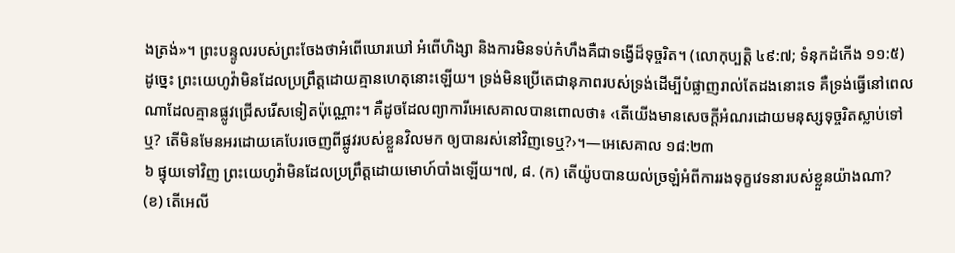ងត្រង់»។ ព្រះបន្ទូលរបស់ព្រះចែងថាអំពើឃោរឃៅ អំពើហិង្សា និងការមិនទប់កំហឹងគឺជាទង្វើដ៏ទុច្ចរិត។ (លោកុប្បត្ដិ ៤៩:៧; ទំនុកដំកើង ១១:៥) ដូច្នេះ ព្រះយេហូវ៉ាមិនដែលប្រព្រឹត្ដដោយគ្មានហេតុនោះឡើយ។ ទ្រង់មិនប្រើតេជានុភាពរបស់ទ្រង់ដើម្បីបំផ្លាញរាល់តែដងនោះទេ គឺទ្រង់ធ្វើនៅពេលណាដែលគ្មានផ្លូវជ្រើសរើសទៀតប៉ុណ្ណោះ។ គឺដូចដែលព្យាការីអេសេគាលបានពោលថា៖ ‹តើយើងមានសេចក្ដីអំណរដោយមនុស្សទុច្ចរិតស្លាប់ទៅឬ? តើមិនមែនអរដោយគេបែរចេញពីផ្លូវរបស់ខ្លួនវិលមក ឲ្យបានរស់នៅវិញទេឬ?›។—អេសេគាល ១៨:២៣
៦ ផ្ទុយទៅវិញ ព្រះយេហូវ៉ាមិនដែលប្រព្រឹត្ដដោយមោហ៍បាំងឡើយ។៧, ៨. (ក) តើយ៉ូបបានយល់ច្រឡំអំពីការរងទុក្ខវេទនារបស់ខ្លួនយ៉ាងណា? (ខ) តើអេលី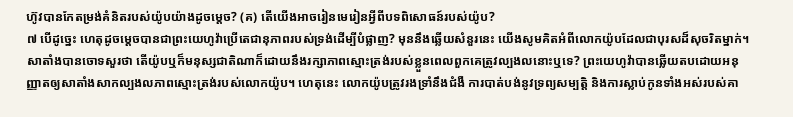ហ៊ូវបានកែតម្រង់គំនិតរបស់យ៉ូបយ៉ាងដូចម្ដេច? (គ) តើយើងអាចរៀនមេរៀនអ្វីពីបទពិសោធន៍របស់យ៉ូប?
៧ បើដូច្នេះ ហេតុដូចម្ដេចបានជាព្រះយេហូវ៉ាប្រើតេជានុភាពរបស់ទ្រង់ដើម្បីបំផ្លាញ? មុននឹងឆ្លើយសំនួរនេះ យើងសូមគិតអំពីលោកយ៉ូបដែលជាបុរសដ៏សុចរិតម្នាក់។ សាតាំងបានចោទសួរថា តើយ៉ូបឬក៏មនុស្សជាតិណាក៏ដោយនឹងរក្សាភាពស្មោះត្រង់របស់ខ្លួនពេលពួកគេត្រូវល្បងលនោះឬទេ? ព្រះយេហូវ៉ាបានឆ្លើយតបដោយអនុញ្ញាតឲ្យសាតាំងសាកល្បងលភាពស្មោះត្រង់របស់លោកយ៉ូប។ ហេតុនេះ លោកយ៉ូបត្រូវរងទ្រាំនឹងជំងឺ ការបាត់បង់នូវទ្រព្យសម្បត្ដិ និងការស្លាប់កូនទាំងអស់របស់គា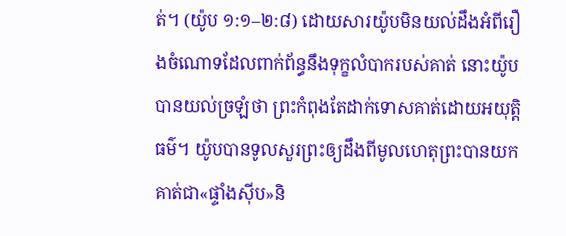ត់។ (យ៉ូប ១:១–២:៨) ដោយសារយ៉ូបមិនយល់ដឹងអំពីរឿងចំណោទដែលពាក់ព័ន្ធនឹងទុក្ខលំបាករបស់គាត់ នោះយ៉ូបបានយល់ច្រឡំថា ព្រះកំពុងតែដាក់ទោសគាត់ដោយអយុត្ដិធម៌។ យ៉ូបបានទូលសួរព្រះឲ្យដឹងពីមូលហេតុព្រះបានយកគាត់ជា«ផ្ទាំងស៊ីប»និ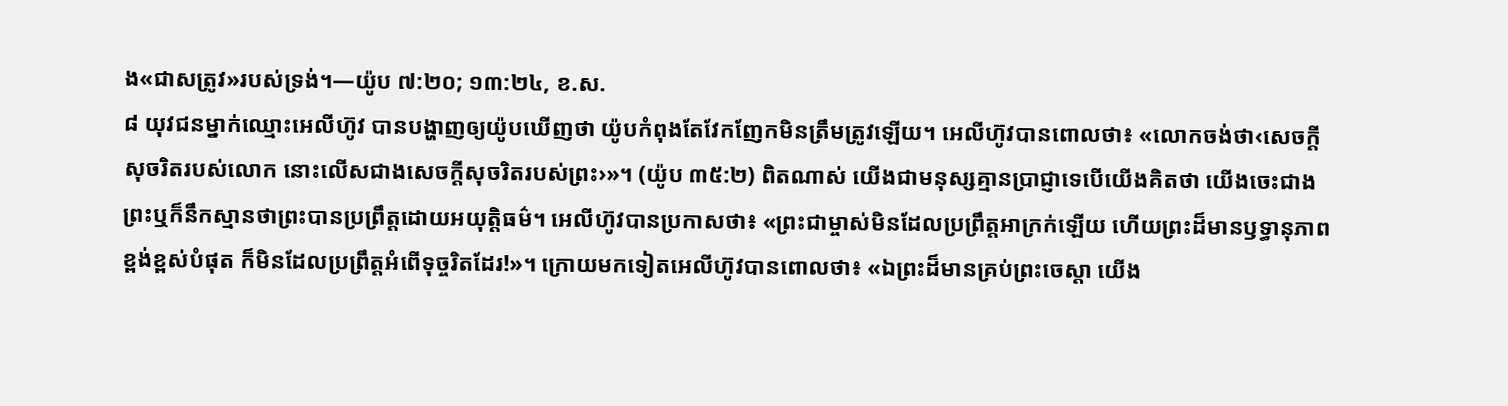ង«ជាសត្រូវ»របស់ទ្រង់។—យ៉ូប ៧:២០; ១៣:២៤, ខ.ស.
៨ យុវជនម្នាក់ឈ្មោះអេលីហ៊ូវ បានបង្ហាញឲ្យយ៉ូបឃើញថា យ៉ូបកំពុងតែវែកញែកមិនត្រឹមត្រូវឡើយ។ អេលីហ៊ូវបានពោលថា៖ «លោកចង់ថា‹សេចក្ដីសុចរិតរបស់លោក នោះលើសជាងសេចក្ដីសុចរិតរបស់ព្រះ›»។ (យ៉ូប ៣៥:២) ពិតណាស់ យើងជាមនុស្សគ្មានប្រាជ្ញាទេបើយើងគិតថា យើងចេះជាងព្រះឬក៏នឹកស្មានថាព្រះបានប្រព្រឹត្ដដោយអយុត្ដិធម៌។ អេលីហ៊ូវបានប្រកាសថា៖ «ព្រះជាម្ចាស់មិនដែលប្រព្រឹត្ដអាក្រក់ឡើយ ហើយព្រះដ៏មានឫទ្ធានុភាពខ្ពង់ខ្ពស់បំផុត ក៏មិនដែលប្រព្រឹត្ដអំពើទុច្ចរិតដែរ!»។ ក្រោយមកទៀតអេលីហ៊ូវបានពោលថា៖ «ឯព្រះដ៏មានគ្រប់ព្រះចេស្តា យើង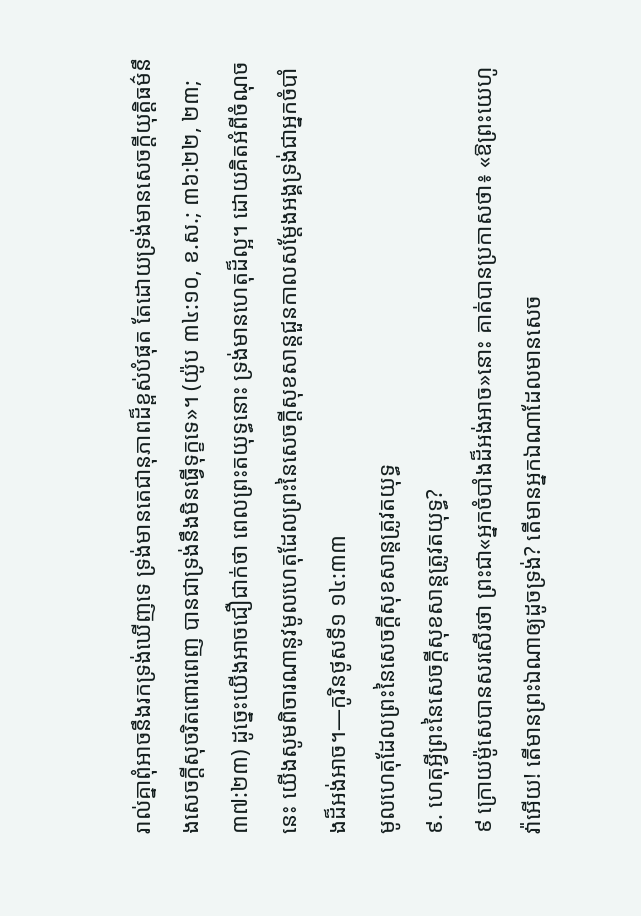រាល់គ្នាពុំអាចនឹងរកទ្រង់ឃើញទេ ទ្រង់មានតេជានុភាពដ៏ខ្ពស់បំផុត តែដោយទ្រង់មានសេចក្ដីយុត្ដិធម៌នឹងសេចក្ដីសុចរិតពោរពេញ បានជាទ្រង់នឹងមិនធ្វើទុក្ខទេ»។ (យ៉ូប ៣៤:១០, ខ.ស.; ៣៦:២២, ២៣; ៣៧:២៣) ដូច្នេះយើងអាចជឿជាក់ថា ពេលព្រះតយុទ្ធនោះ ទ្រង់មានហេតុដ៏ល្អ។ ដោយគិតអំពីចំណុចនេះ យើងសូមពិចារណានូវមូលហេតុដែលព្រះនៃសេចក្ដីសុខសាន្ដជួនកាលសម្ដែងអង្គទ្រង់ជាអ្នកចំបាំងដ៏អង់អាច។—កូរិនថូសទី១ ១៤:៣៣
មូលហេតុដែលព្រះនៃសេចក្ដីសុខសាន្ដត្រូវតយុទ្ធ
៩. ហេតុអ្វីព្រះនៃសេចក្ដីសុខសាន្ដត្រូវតយុទ្ធ?
៩ ក្រោយម៉ូសេបានសរសើរថា ព្រះជា«អ្នកចំបាំងដ៏អង់អាច»នោះ គាត់បានប្រកាសថា៖ «ឱព្រះយេហូវ៉ាអើយ! តើមានព្រះឯណាឲ្យដូចទ្រង់? តើមានអ្នកឯណាដែលមានសេច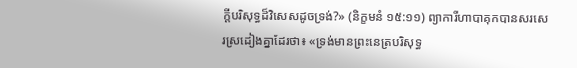ក្ដីបរិសុទ្ធដ៏វិសេសដូចទ្រង់?» (និក្ខមនំ ១៥:១១) ព្យាការីហាបាគុកបានសរសេរស្រដៀងគ្នាដែរថា៖ «ទ្រង់មានព្រះនេត្របរិសុទ្ធ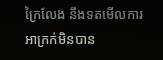ក្រៃលែង នឹងទតមើលការអាក្រក់មិនបាន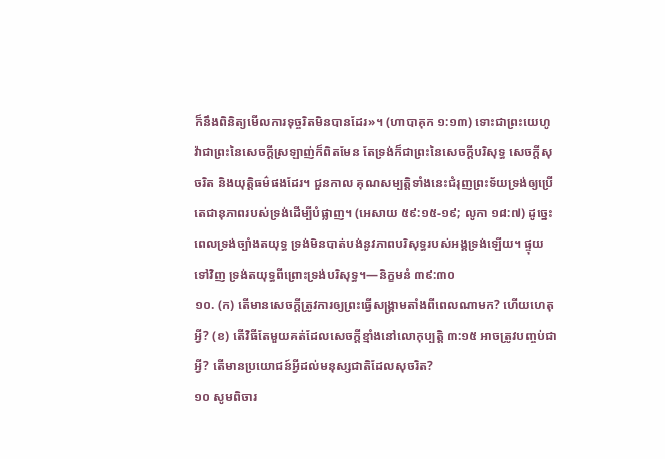ក៏នឹងពិនិត្យមើលការទុច្ចរិតមិនបានដែរ»។ (ហាបាគុក ១:១៣) ទោះជាព្រះយេហូវ៉ាជាព្រះនៃសេចក្ដីស្រឡាញ់ក៏ពិតមែន តែទ្រង់ក៏ជាព្រះនៃសេចក្ដីបរិសុទ្ធ សេចក្ដីសុចរិត និងយុត្ដិធម៌ផងដែរ។ ជួនកាល គុណសម្បត្ដិទាំងនេះជំរុញព្រះទ័យទ្រង់ឲ្យប្រើតេជានុភាពរបស់ទ្រង់ដើម្បីបំផ្លាញ។ (អេសាយ ៥៩:១៥-១៩; លូកា ១៨:៧) ដូច្នេះ ពេលទ្រង់ច្បាំងតយុទ្ធ ទ្រង់មិនបាត់បង់នូវភាពបរិសុទ្ធរបស់អង្គទ្រង់ឡើយ។ ផ្ទុយទៅវិញ ទ្រង់តយុទ្ធពីព្រោះទ្រង់បរិសុទ្ធ។—និក្ខមនំ ៣៩:៣០
១០. (ក) តើមានសេចក្ដីត្រូវការឲ្យព្រះធ្វើសង្គ្រាមតាំងពីពេលណាមក? ហើយហេតុអ្វី? (ខ) តើវិធីតែមួយគត់ដែលសេចក្ដីខ្មាំងនៅលោកុប្បត្ដិ ៣:១៥ អាចត្រូវបញ្ចប់ជាអ្វី? តើមានប្រយោជន៍អ្វីដល់មនុស្សជាតិដែលសុចរិត?
១០ សូមពិចារ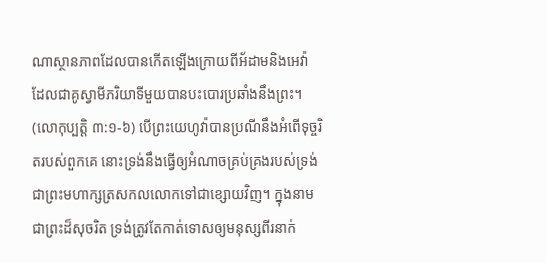ណាស្ថានភាពដែលបានកើតឡើងក្រោយពីអ័ដាមនិងអេវ៉ា ដែលជាគូស្វាមីភរិយាទីមួយបានបះបោរប្រឆាំងនឹងព្រះ។ (លោកុប្បត្ដិ ៣:១-៦) បើព្រះយេហូវ៉ាបានប្រណីនឹងអំពើទុច្ចរិតរបស់ពួកគេ នោះទ្រង់នឹងធ្វើឲ្យអំណាចគ្រប់គ្រងរបស់ទ្រង់ជាព្រះមហាក្សត្រសកលលោកទៅជាខ្សោយវិញ។ ក្នុងនាមជាព្រះដ៏សុចរិត ទ្រង់ត្រូវតែកាត់ទោសឲ្យមនុស្សពីរនាក់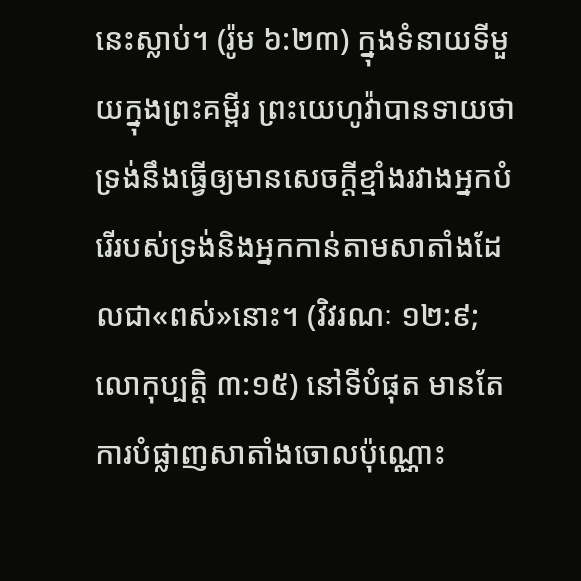នេះស្លាប់។ (រ៉ូម ៦:២៣) ក្នុងទំនាយទីមួយក្នុងព្រះគម្ពីរ ព្រះយេហូវ៉ាបានទាយថា ទ្រង់នឹងធ្វើឲ្យមានសេចក្ដីខ្មាំងរវាងអ្នកបំរើរបស់ទ្រង់និងអ្នកកាន់តាមសាតាំងដែលជា«ពស់»នោះ។ (វិវរណៈ ១២:៩; លោកុប្បត្ដិ ៣:១៥) នៅទីបំផុត មានតែការបំផ្លាញសាតាំងចោលប៉ុណ្ណោះ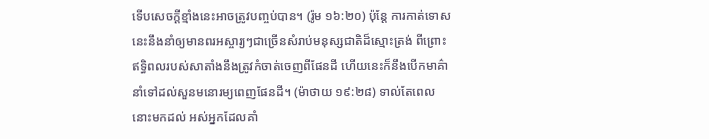ទើបសេចក្ដីខ្មាំងនេះអាចត្រូវបញ្ចប់បាន។ (រ៉ូម ១៦:២០) ប៉ុន្ដែ ការកាត់ទោសនេះនឹងនាំឲ្យមានពរអស្ចារ្យៗជាច្រើនសំរាប់មនុស្សជាតិដ៏ស្មោះត្រង់ ពីព្រោះឥទ្ធិពលរបស់សាតាំងនឹងត្រូវកំចាត់ចេញពីផែនដី ហើយនេះក៏នឹងបើកមាគ៌ានាំទៅដល់សួនមនោរម្យពេញផែនដី។ (ម៉ាថាយ ១៩:២៨) ទាល់តែពេលនោះមកដល់ អស់អ្នកដែលគាំ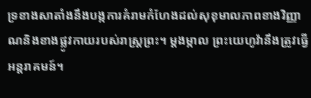ទ្រខាងសាតាំងនឹងបង្កការគំរាមកំហែងដល់សុខុមាលភាពខាងវិញ្ញាណនិងខាងផ្លូវកាយរបស់រាស្ដ្រព្រះ។ ម្ដងម្កាល ព្រះយេហូវ៉ានឹងត្រូវធ្វើអន្ដរាគមន៍។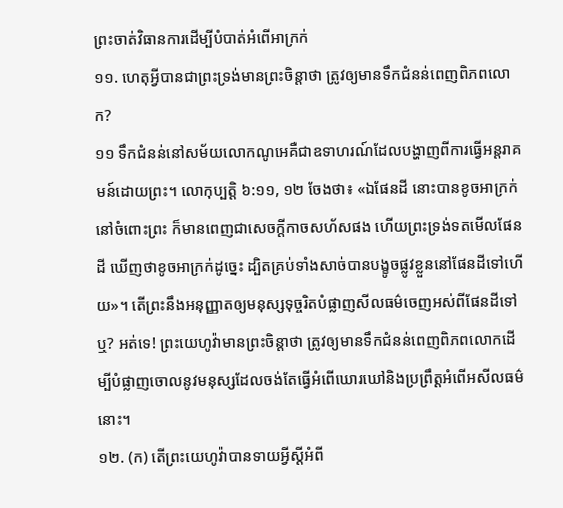ព្រះចាត់វិធានការដើម្បីបំបាត់អំពើអាក្រក់
១១. ហេតុអ្វីបានជាព្រះទ្រង់មានព្រះចិន្ដាថា ត្រូវឲ្យមានទឹកជំនន់ពេញពិភពលោក?
១១ ទឹកជំនន់នៅសម័យលោកណូអេគឺជាឧទាហរណ៍ដែលបង្ហាញពីការធ្វើអន្ដរាគមន៍ដោយព្រះ។ លោកុប្បត្ដិ ៦:១១, ១២ ចែងថា៖ «ឯផែនដី នោះបានខូចអាក្រក់នៅចំពោះព្រះ ក៏មានពេញជាសេចក្ដីកាចសហ័សផង ហើយព្រះទ្រង់ទតមើលផែនដី ឃើញថាខូចអាក្រក់ដូច្នេះ ដ្បិតគ្រប់ទាំងសាច់បានបង្ខូចផ្លូវខ្លួននៅផែនដីទៅហើយ»។ តើព្រះនឹងអនុញ្ញាតឲ្យមនុស្សទុច្ចរិតបំផ្លាញសីលធម៌ចេញអស់ពីផែនដីទៅឬ? អត់ទេ! ព្រះយេហូវ៉ាមានព្រះចិន្ដាថា ត្រូវឲ្យមានទឹកជំនន់ពេញពិភពលោកដើម្បីបំផ្លាញចោលនូវមនុស្សដែលចង់តែធ្វើអំពើឃោរឃៅនិងប្រព្រឹត្ដអំពើអសីលធម៌នោះ។
១២. (ក) តើព្រះយេហូវ៉ាបានទាយអ្វីស្ដីអំពី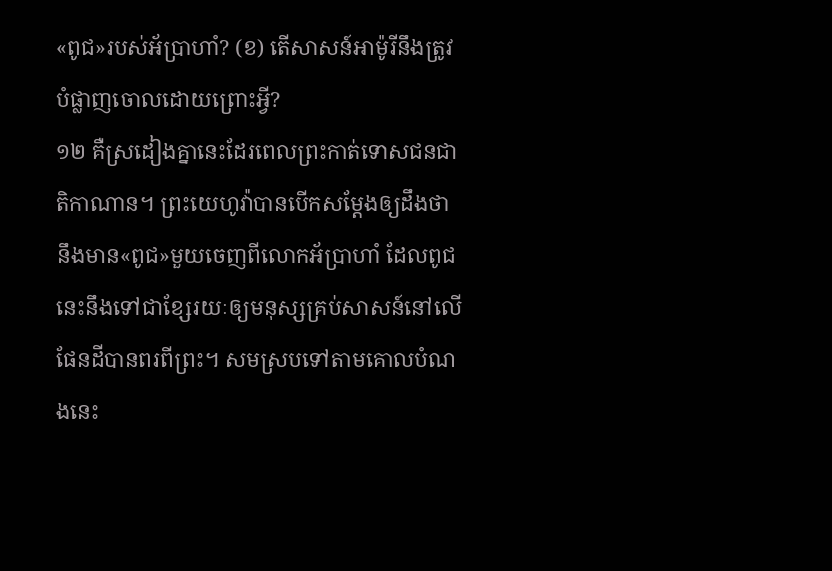«ពូជ»របស់អ័ប្រាហាំ? (ខ) តើសាសន៍អាម៉ូរីនឹងត្រូវបំផ្លាញចោលដោយព្រោះអ្វី?
១២ គឺស្រដៀងគ្នានេះដែរពេលព្រះកាត់ទោសជនជាតិកាណាន។ ព្រះយេហូវ៉ាបានបើកសម្ដែងឲ្យដឹងថា នឹងមាន«ពូជ»មួយចេញពីលោកអ័ប្រាហាំ ដែលពូជនេះនឹងទៅជាខ្សែរយៈឲ្យមនុស្សគ្រប់សាសន៍នៅលើផែនដីបានពរពីព្រះ។ សមស្របទៅតាមគោលបំណងនេះ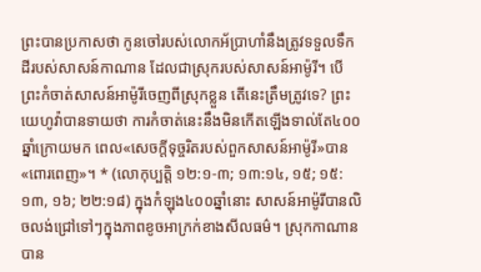ព្រះបានប្រកាសថា កូនចៅរបស់លោកអ័ប្រាហាំនឹងត្រូវទទួលទឹកដីរបស់សាសន៍កាណាន ដែលជាស្រុករបស់សាសន៍អាម៉ូរី។ បើព្រះកំចាត់សាសន៍អាម៉ូរីចេញពីស្រុកខ្លួន តើនេះត្រឹមត្រូវទេ? ព្រះយេហូវ៉ាបានទាយថា ការកំចាត់នេះនឹងមិនកើតឡើងទាល់តែ៤០០ឆ្នាំក្រោយមក ពេល«សេចក្ដីទុច្ចរិតរបស់ពួកសាសន៍អាម៉ូរី»បាន«ពោរពេញ»។ * (លោកុប្បត្ដិ ១២:១-៣; ១៣:១៤, ១៥; ១៥:១៣, ១៦; ២២:១៨) ក្នុងកំឡុង៤០០ឆ្នាំនោះ សាសន៍អាម៉ូរីបានលិចលង់ជ្រៅទៅៗក្នុងភាពខូចអាក្រក់ខាងសីលធម៌។ ស្រុកកាណានបាន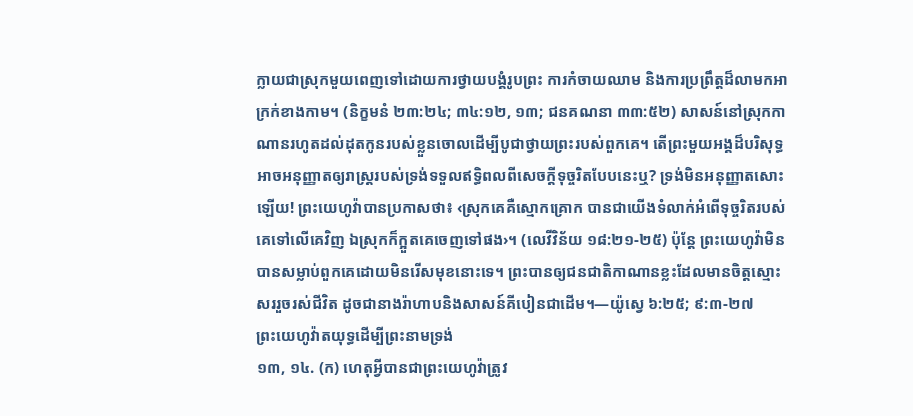ក្លាយជាស្រុកមួយពេញទៅដោយការថ្វាយបង្គំរូបព្រះ ការកំចាយឈាម និងការប្រព្រឹត្ដដ៏លាមកអាក្រក់ខាងកាម។ (និក្ខមនំ ២៣:២៤; ៣៤:១២, ១៣; ជនគណនា ៣៣:៥២) សាសន៍នៅស្រុកកាណានរហូតដល់ដុតកូនរបស់ខ្លួនចោលដើម្បីបូជាថ្វាយព្រះរបស់ពួកគេ។ តើព្រះមួយអង្គដ៏បរិសុទ្ធអាចអនុញ្ញាតឲ្យរាស្ដ្ររបស់ទ្រង់ទទួលឥទ្ធិពលពីសេចក្ដីទុច្ចរិតបែបនេះឬ? ទ្រង់មិនអនុញ្ញាតសោះឡើយ! ព្រះយេហូវ៉ាបានប្រកាសថា៖ ‹ស្រុកគេគឺស្មោកគ្រោក បានជាយើងទំលាក់អំពើទុច្ចរិតរបស់គេទៅលើគេវិញ ឯស្រុកក៏ក្អួតគេចេញទៅផង›។ (លេវីវិន័យ ១៨:២១-២៥) ប៉ុន្ដែ ព្រះយេហូវ៉ាមិនបានសម្លាប់ពួកគេដោយមិនរើសមុខនោះទេ។ ព្រះបានឲ្យជនជាតិកាណានខ្លះដែលមានចិត្ដស្មោះសររួចរស់ជីវិត ដូចជានាងរ៉ាហាបនិងសាសន៍គីបៀនជាដើម។—យ៉ូស្វេ ៦:២៥; ៩:៣-២៧
ព្រះយេហូវ៉ាតយុទ្ធដើម្បីព្រះនាមទ្រង់
១៣, ១៤. (ក) ហេតុអ្វីបានជាព្រះយេហូវ៉ាត្រូវ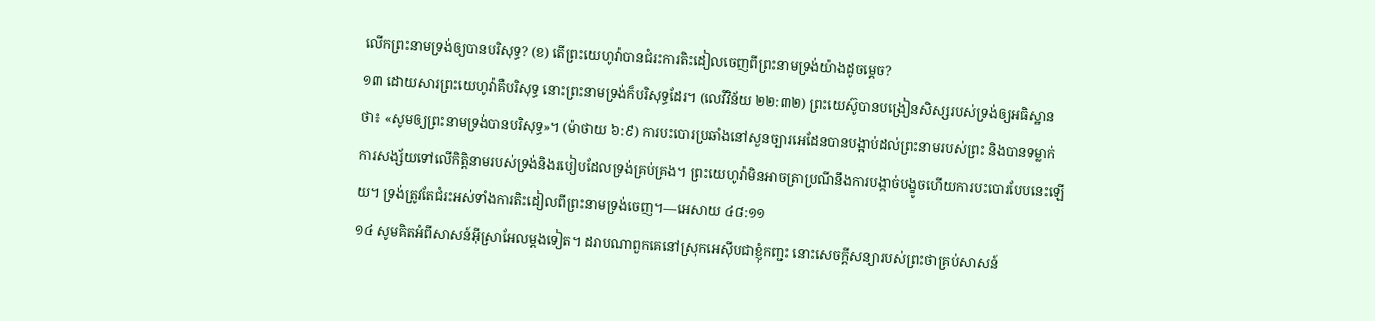លើកព្រះនាមទ្រង់ឲ្យបានបរិសុទ្ធ? (ខ) តើព្រះយេហូវ៉ាបានជំរះការតិះដៀលចេញពីព្រះនាមទ្រង់យ៉ាងដូចម្ដេច?
១៣ ដោយសារព្រះយេហូវ៉ាគឺបរិសុទ្ធ នោះព្រះនាមទ្រង់ក៏បរិសុទ្ធដែរ។ (លេវីវិន័យ ២២:៣២) ព្រះយេស៊ូបានបង្រៀនសិស្សរបស់ទ្រង់ឲ្យអធិស្ឋានថា៖ «សូមឲ្យព្រះនាមទ្រង់បានបរិសុទ្ធ»។ (ម៉ាថាយ ៦:៩) ការបះបោរប្រឆាំងនៅសួនច្បារអេដែនបានបង្អាប់ដល់ព្រះនាមរបស់ព្រះ និងបានទម្លាក់ការសង្ស័យទៅលើកិត្ដិនាមរបស់ទ្រង់និងរបៀបដែលទ្រង់គ្រប់គ្រង។ ព្រះយេហូវ៉ាមិនអាចត្រាប្រណីនឹងការបង្កាច់បង្ខូចហើយការបះបោរបែបនេះឡើយ។ ទ្រង់ត្រូវតែជំរះអស់ទាំងការតិះដៀលពីព្រះនាមទ្រង់ចេញ។—អេសាយ ៤៨:១១
១៤ សូមគិតអំពីសាសន៍អ៊ីស្រាអែលម្ដងទៀត។ ដរាបណាពួកគេនៅស្រុកអេស៊ីបជាខ្ញុំកញ្ជះ នោះសេចក្ដីសន្យារបស់ព្រះថាគ្រប់សាសន៍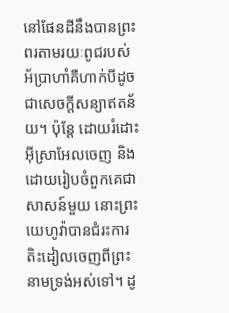នៅផែនដីនឹងបានព្រះពរតាមរយៈពូជរបស់អ័ប្រាហាំគឺហាក់បីដូចជាសេចក្ដីសន្យាឥតន័យ។ ប៉ុន្ដែ ដោយរំដោះអ៊ីស្រាអែលចេញ និងដោយរៀបចំពួកគេជាសាសន៍មួយ នោះព្រះយេហូវ៉ាបានជំរះការតិះដៀលចេញពីព្រះនាមទ្រង់អស់ទៅ។ ដូ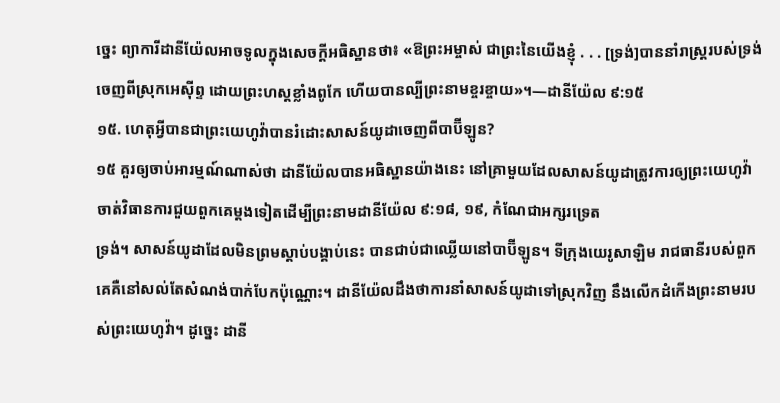ច្នេះ ព្យាការីដានីយ៉ែលអាចទូលក្នុងសេចក្ដីអធិស្ឋានថា៖ «ឱព្រះអម្ចាស់ ជាព្រះនៃយើងខ្ញុំ . . . [ទ្រង់]បាននាំរាស្ដ្ររបស់ទ្រង់ចេញពីស្រុកអេស៊ីព្ទ ដោយព្រះហស្ដខ្លាំងពូកែ ហើយបានល្បីព្រះនាមខ្ចរខ្ចាយ»។—ដានីយ៉ែល ៩:១៥
១៥. ហេតុអ្វីបានជាព្រះយេហូវ៉ាបានរំដោះសាសន៍យូដាចេញពីបាប៊ីឡូន?
១៥ គួរឲ្យចាប់អារម្មណ៍ណាស់ថា ដានីយ៉ែលបានអធិស្ឋានយ៉ាងនេះ នៅគ្រាមួយដែលសាសន៍យូដាត្រូវការឲ្យព្រះយេហូវ៉ាចាត់វិធានការជួយពួកគេម្ដងទៀតដើម្បីព្រះនាមដានីយ៉ែល ៩:១៨, ១៩, កំណែជាអក្សរទ្រេត
ទ្រង់។ សាសន៍យូដាដែលមិនព្រមស្តាប់បង្គាប់នេះ បានជាប់ជាឈ្លើយនៅបាប៊ីឡូន។ ទីក្រុងយេរូសាឡិម រាជធានីរបស់ពួកគេគឺនៅសល់តែសំណង់បាក់បែកប៉ុណ្ណោះ។ ដានីយ៉ែលដឹងថាការនាំសាសន៍យូដាទៅស្រុកវិញ នឹងលើកដំកើងព្រះនាមរបស់ព្រះយេហូវ៉ា។ ដូច្នេះ ដានី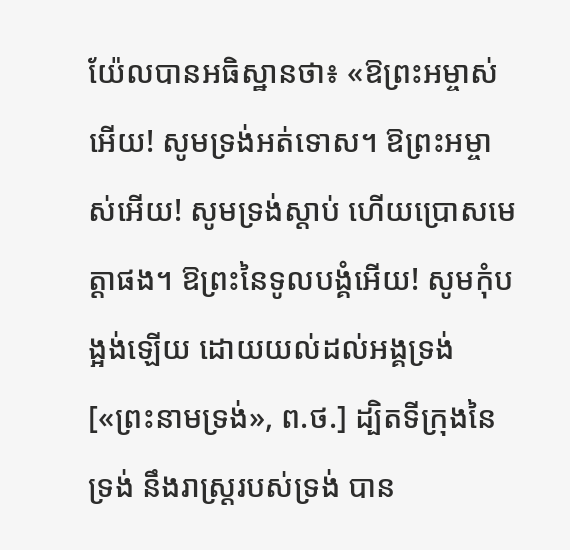យ៉ែលបានអធិស្ឋានថា៖ «ឱព្រះអម្ចាស់អើយ! សូមទ្រង់អត់ទោស។ ឱព្រះអម្ចាស់អើយ! សូមទ្រង់ស្តាប់ ហើយប្រោសមេត្ដាផង។ ឱព្រះនៃទូលបង្គំអើយ! សូមកុំបង្អង់ឡើយ ដោយយល់ដល់អង្គទ្រង់[«ព្រះនាមទ្រង់», ព.ថ.] ដ្បិតទីក្រុងនៃទ្រង់ នឹងរាស្ដ្ររបស់ទ្រង់ បាន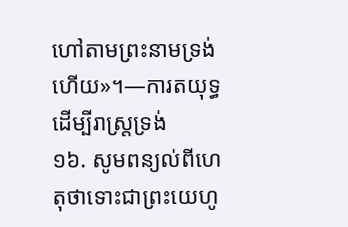ហៅតាមព្រះនាមទ្រង់ហើយ»។—ការតយុទ្ធដើម្បីរាស្ដ្រទ្រង់
១៦. សូមពន្យល់ពីហេតុថាទោះជាព្រះយេហូ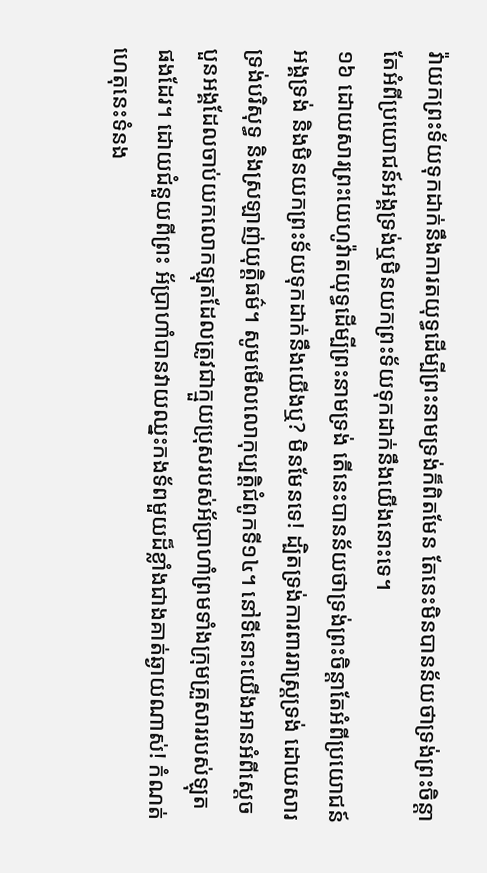វ៉ាយកព្រះទ័យទុកដាក់នឹងការតយុទ្ធដើម្បីព្រះនាមទ្រង់ក៏ពិតមែន តែនេះមិនបានន័យថាទ្រង់ព្រះចិន្ដាតែអំពីប្រយោជន៍អង្គទ្រង់ឬមិនយកព្រះទ័យទុកដាក់នឹងយើងនោះទេ។
១៦ ដោយសារព្រះយេហូវ៉ាតយុទ្ធដើម្បីព្រះនាមទ្រង់ តើនេះបានន័យថាទ្រង់ព្រះចិន្ដាតែអំពីប្រយោជន៍អង្គទ្រង់ និងមិនយកព្រះទ័យទុកដាក់នឹងយើងឬ? មិនមែនទេ! ដ្បិតទ្រង់ការពាររាស្ដ្រទ្រង់ ដោយសារទ្រង់បរិសុទ្ធ និងស្រឡាញ់យុត្ដិធម៌។ សូមមើលលោកុប្បត្ដិជំពូកទី១៤។ នៅទីនោះយើងអានអំពីស្ដេចបួនអង្គដែលចាប់យកលោកឡុតដែលត្រូវជាក្មួយប្រុសរបស់អ័ប្រាហាំព្រមទាំងក្រុមគ្រួសាររបស់ឡុតផងដែរ។ ដោយជំនួយពីព្រះ អ័ប្រាហាំបានវាយឈ្នះកងទ័ពមួយដ៏ខ្លាំងជាងគាត់ឆ្ងាយណាស់! កំណត់ហេតុនេះទំនង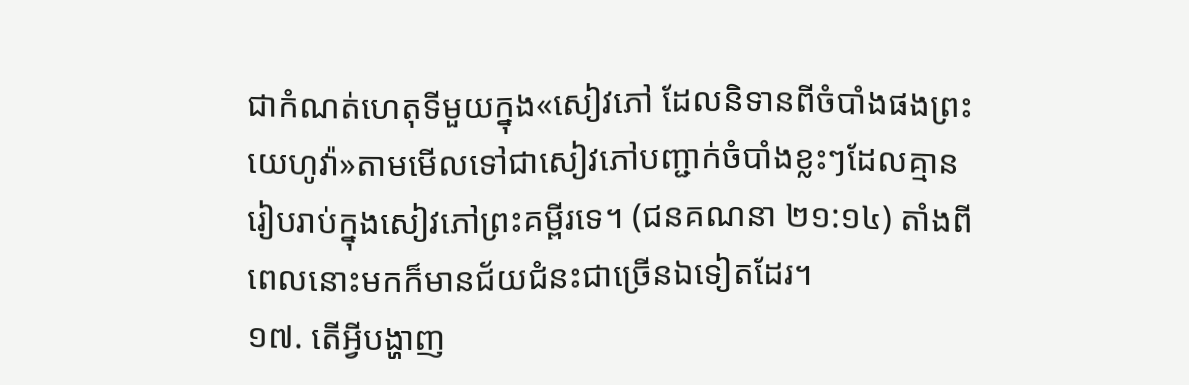ជាកំណត់ហេតុទីមួយក្នុង«សៀវភៅ ដែលនិទានពីចំបាំងផងព្រះយេហូវ៉ា»តាមមើលទៅជាសៀវភៅបញ្ជាក់ចំបាំងខ្លះៗដែលគ្មានរៀបរាប់ក្នុងសៀវភៅព្រះគម្ពីរទេ។ (ជនគណនា ២១:១៤) តាំងពីពេលនោះមកក៏មានជ័យជំនះជាច្រើនឯទៀតដែរ។
១៧. តើអ្វីបង្ហាញ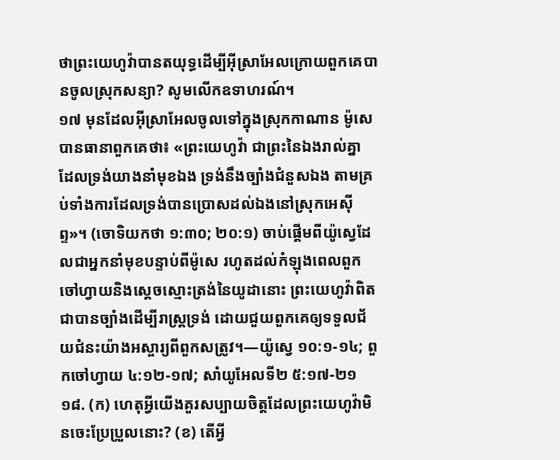ថាព្រះយេហូវ៉ាបានតយុទ្ធដើម្បីអ៊ីស្រាអែលក្រោយពួកគេបានចូលស្រុកសន្យា? សូមលើកឧទាហរណ៍។
១៧ មុនដែលអ៊ីស្រាអែលចូលទៅក្នុងស្រុកកាណាន ម៉ូសេបានធានាពួកគេថា៖ «ព្រះយេហូវ៉ា ជាព្រះនៃឯងរាល់គ្នា ដែលទ្រង់យាងនាំមុខឯង ទ្រង់នឹងច្បាំងជំនួសឯង តាមគ្រប់ទាំងការដែលទ្រង់បានប្រោសដល់ឯងនៅស្រុកអេស៊ីព្ទ»។ (ចោទិយកថា ១:៣០; ២០:១) ចាប់ផ្ដើមពីយ៉ូស្វេដែលជាអ្នកនាំមុខបន្ទាប់ពីម៉ូសេ រហូតដល់កំឡុងពេលពួកចៅហ្វាយនិងស្ដេចស្មោះត្រង់នៃយូដានោះ ព្រះយេហូវ៉ាពិតជាបានច្បាំងដើម្បីរាស្ដ្រទ្រង់ ដោយជួយពួកគេឲ្យទទួលជ័យជំនះយ៉ាងអស្ចារ្យពីពួកសត្រូវ។—យ៉ូស្វេ ១០:១-១៤; ពួកចៅហ្វាយ ៤:១២-១៧; សាំយូអែលទី២ ៥:១៧-២១
១៨. (ក) ហេតុអ្វីយើងគួរសប្បាយចិត្ដដែលព្រះយេហូវ៉ាមិនចេះប្រែប្រួលនោះ? (ខ) តើអ្វី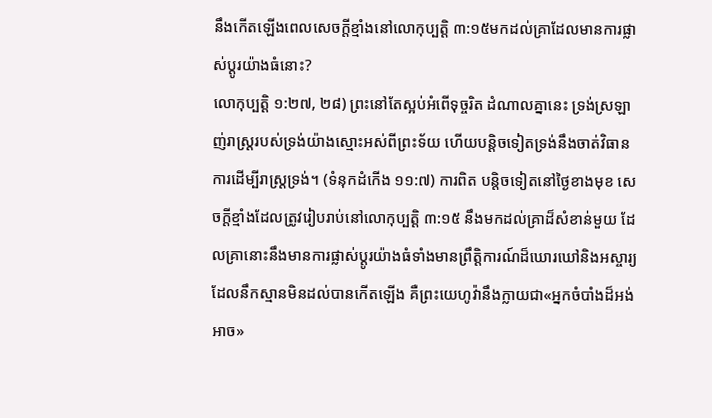នឹងកើតឡើងពេលសេចក្ដីខ្មាំងនៅលោកុប្បត្ដិ ៣:១៥មកដល់គ្រាដែលមានការផ្លាស់ប្ដូរយ៉ាងធំនោះ?
លោកុប្បត្ដិ ១:២៧, ២៨) ព្រះនៅតែស្អប់អំពើទុច្ចរិត ដំណាលគ្នានេះ ទ្រង់ស្រឡាញ់រាស្ដ្ររបស់ទ្រង់យ៉ាងស្មោះអស់ពីព្រះទ័យ ហើយបន្ដិចទៀតទ្រង់នឹងចាត់វិធានការដើម្បីរាស្ដ្រទ្រង់។ (ទំនុកដំកើង ១១:៧) ការពិត បន្ដិចទៀតនៅថ្ងៃខាងមុខ សេចក្ដីខ្មាំងដែលត្រូវរៀបរាប់នៅលោកុប្បត្ដិ ៣:១៥ នឹងមកដល់គ្រាដ៏សំខាន់មួយ ដែលគ្រានោះនឹងមានការផ្លាស់ប្ដូរយ៉ាងធំទាំងមានព្រឹត្ដិការណ៍ដ៏ឃោរឃៅនិងអស្ចារ្យដែលនឹកស្មានមិនដល់បានកើតឡើង គឺព្រះយេហូវ៉ានឹងក្លាយជា«អ្នកចំបាំងដ៏អង់អាច»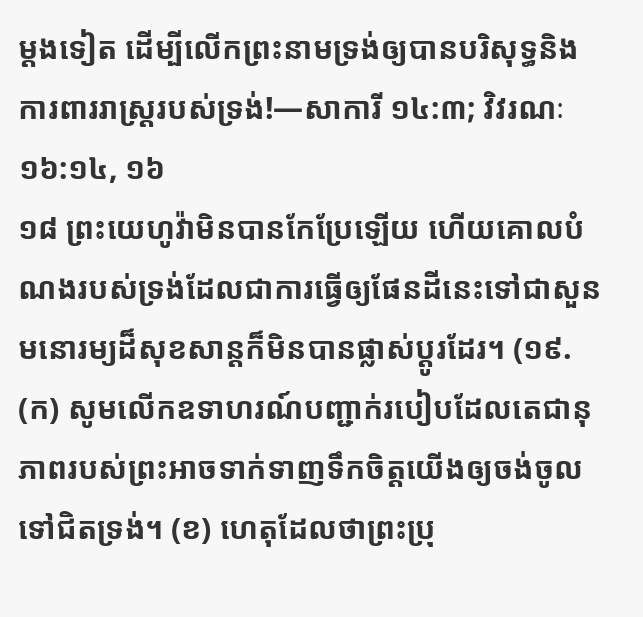ម្ដងទៀត ដើម្បីលើកព្រះនាមទ្រង់ឲ្យបានបរិសុទ្ធនិងការពាររាស្ដ្ររបស់ទ្រង់!—សាការី ១៤:៣; វិវរណៈ ១៦:១៤, ១៦
១៨ ព្រះយេហូវ៉ាមិនបានកែប្រែឡើយ ហើយគោលបំណងរបស់ទ្រង់ដែលជាការធ្វើឲ្យផែនដីនេះទៅជាសួនមនោរម្យដ៏សុខសាន្ដក៏មិនបានផ្លាស់ប្ដូរដែរ។ (១៩. (ក) សូមលើកឧទាហរណ៍បញ្ជាក់របៀបដែលតេជានុភាពរបស់ព្រះអាចទាក់ទាញទឹកចិត្ដយើងឲ្យចង់ចូលទៅជិតទ្រង់។ (ខ) ហេតុដែលថាព្រះប្រុ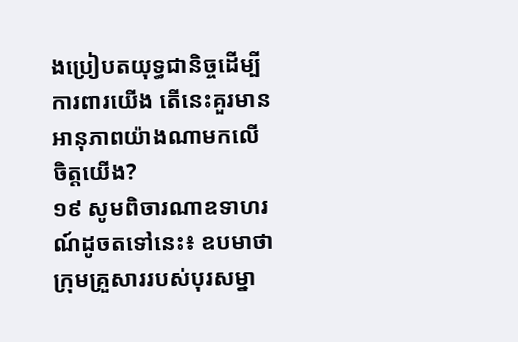ងប្រៀបតយុទ្ធជានិច្ចដើម្បីការពារយើង តើនេះគួរមានអានុភាពយ៉ាងណាមកលើចិត្ដយើង?
១៩ សូមពិចារណាឧទាហរណ៍ដូចតទៅនេះ៖ ឧបមាថាក្រុមគ្រួសាររបស់បុរសម្នា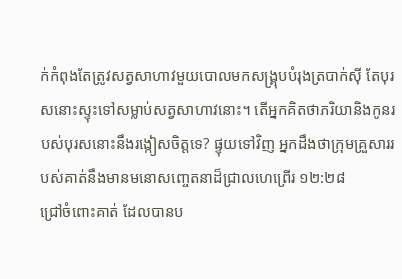ក់កំពុងតែត្រូវសត្វសាហាវមួយបោលមកសង្គុ្របបំរុងត្របាក់ស៊ី តែបុរសនោះស្ទុះទៅសម្លាប់សត្វសាហាវនោះ។ តើអ្នកគិតថាភរិយានិងកូនរបស់បុរសនោះនឹងរង្កៀសចិត្ដទេ? ផ្ទុយទៅវិញ អ្នកដឹងថាក្រុមគ្រួសាររបស់គាត់នឹងមានមនោសញ្ចេតនាដ៏ជ្រាលហេព្រើរ ១២:២៨
ជ្រៅចំពោះគាត់ ដែលបានប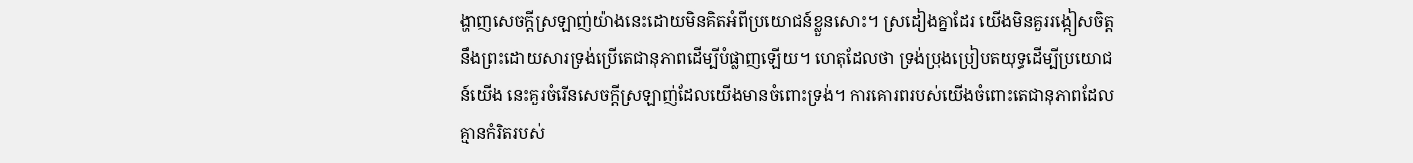ង្ហាញសេចក្ដីស្រឡាញ់យ៉ាងនេះដោយមិនគិតអំពីប្រយោជន៍ខ្លួនសោះ។ ស្រដៀងគ្នាដែរ យើងមិនគួររង្កៀសចិត្ដនឹងព្រះដោយសារទ្រង់ប្រើតេជានុភាពដើម្បីបំផ្លាញឡើយ។ ហេតុដែលថា ទ្រង់ប្រុងប្រៀបតយុទ្ធដើម្បីប្រយោជន៍យើង នេះគួរចំរើនសេចក្ដីស្រឡាញ់ដែលយើងមានចំពោះទ្រង់។ ការគោរពរបស់យើងចំពោះតេជានុភាពដែលគ្មានកំរិតរបស់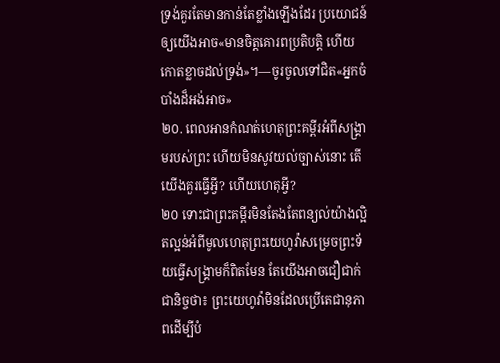ទ្រង់គួរតែមានកាន់តែខ្លាំងឡើងដែរ ប្រយោជន៍ឲ្យយើងអាច«មានចិត្ដគោរពប្រតិបត្ដិ ហើយកោតខ្លាចដល់ទ្រង់»។—ចូរចូលទៅជិត«អ្នកចំបាំងដ៏អង់អាច»
២០. ពេលអានកំណត់ហេតុព្រះគម្ពីរអំពីសង្គ្រាមរបស់ព្រះ ហើយមិនសូវយល់ច្បាស់នោះ តើយើងគួរធ្វើអ្វី? ហើយហេតុអ្វី?
២០ ទោះជាព្រះគម្ពីរមិនតែងតែពន្យល់យ៉ាងល្អិតល្អន់អំពីមូលហេតុព្រះយេហូវ៉ាសម្រេចព្រះទ័យធ្វើសង្គ្រាមក៏ពិតមែន តែយើងអាចជឿជាក់ជានិច្ចថា៖ ព្រះយេហូវ៉ាមិនដែលប្រើតេជានុភាពដើម្បីបំ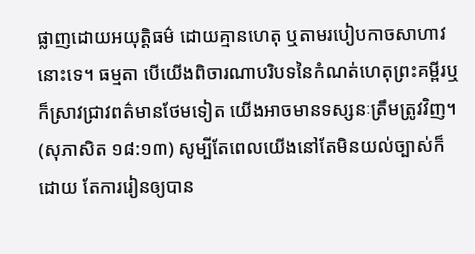ផ្លាញដោយអយុត្ដិធម៌ ដោយគ្មានហេតុ ឬតាមរបៀបកាចសាហាវនោះទេ។ ធម្មតា បើយើងពិចារណាបរិបទនៃកំណត់ហេតុព្រះគម្ពីរឬក៏ស្រាវជ្រាវពត៌មានថែមទៀត យើងអាចមានទស្សនៈត្រឹមត្រូវវិញ។ (សុភាសិត ១៨:១៣) សូម្បីតែពេលយើងនៅតែមិនយល់ច្បាស់ក៏ដោយ តែការរៀនឲ្យបាន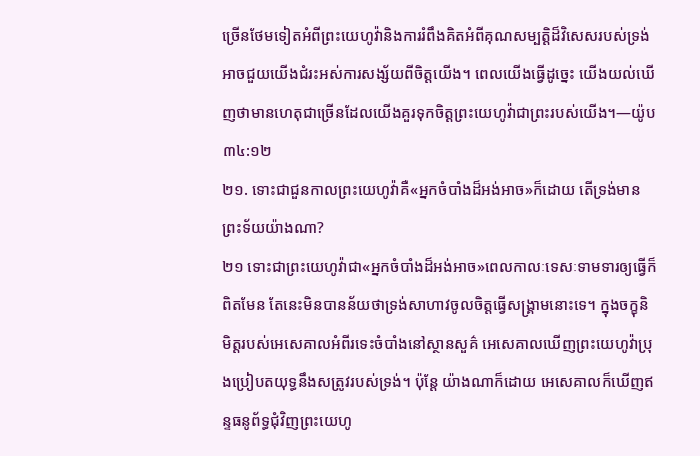ច្រើនថែមទៀតអំពីព្រះយេហូវ៉ានិងការរំពឹងគិតអំពីគុណសម្បត្ដិដ៏វិសេសរបស់ទ្រង់ អាចជួយយើងជំរះអស់ការសង្ស័យពីចិត្ដយើង។ ពេលយើងធ្វើដូច្នេះ យើងយល់ឃើញថាមានហេតុជាច្រើនដែលយើងគួរទុកចិត្ដព្រះយេហូវ៉ាជាព្រះរបស់យើង។—យ៉ូប ៣៤:១២
២១. ទោះជាជួនកាលព្រះយេហូវ៉ាគឺ«អ្នកចំបាំងដ៏អង់អាច»ក៏ដោយ តើទ្រង់មានព្រះទ័យយ៉ាងណា?
២១ ទោះជាព្រះយេហូវ៉ាជា«អ្នកចំបាំងដ៏អង់អាច»ពេលកាលៈទេសៈទាមទារឲ្យធ្វើក៏ពិតមែន តែនេះមិនបានន័យថាទ្រង់សាហាវចូលចិត្ដធ្វើសង្គ្រាមនោះទេ។ ក្នុងចក្ខុនិមិត្ដរបស់អេសេគាលអំពីរទេះចំបាំងនៅស្ថានសួគ៌ អេសេគាលឃើញព្រះយេហូវ៉ាប្រុងប្រៀបតយុទ្ធនឹងសត្រូវរបស់ទ្រង់។ ប៉ុន្ដែ យ៉ាងណាក៏ដោយ អេសេគាលក៏ឃើញឥន្ទធនូព័ទ្ធជុំវិញព្រះយេហូ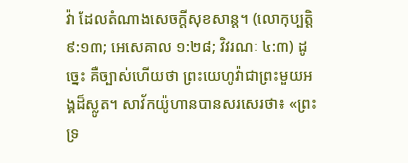វ៉ា ដែលតំណាងសេចក្ដីសុខសាន្ដ។ (លោកុប្បត្ដិ ៩:១៣; អេសេគាល ១:២៨; វិវរណៈ ៤:៣) ដូច្នេះ គឺច្បាស់ហើយថា ព្រះយេហូវ៉ាជាព្រះមួយអង្គដ៏ស្លូត។ សាវ័កយ៉ូហានបានសរសេរថា៖ «ព្រះទ្រ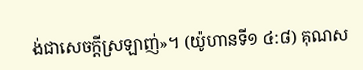ង់ជាសេចក្ដីស្រឡាញ់»។ (យ៉ូហានទី១ ៤:៨) គុណស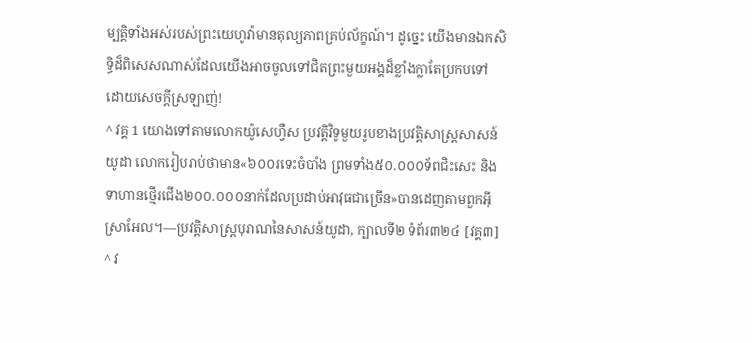ម្បត្ដិទាំងអស់របស់ព្រះយេហូវ៉ាមានតុល្យភាពគ្រប់ល័ក្ខណ៍។ ដូច្នេះ យើងមានឯកសិទ្ធិដ៏ពិសេសណាស់ដែលយើងអាចចូលទៅជិតព្រះមួយអង្គដ៏ខ្លាំងក្លាតែប្រកបទៅដោយសេចក្ដីស្រឡាញ់!
^ វគ្គ 1 យោងទៅតាមលោកយ៉ូសេហ្វឺស ប្រវត្ដិវិទូមួយរូបខាងប្រវត្ដិសាស្ដ្រសាសន៍យូដា លោករៀបរាប់ថាមាន«៦០០រទេះចំបាំង ព្រមទាំង៥០.០០០ទ័ពជិះសេះ និងទាហានថ្មើរជើង២០០.០០០នាក់ដែលប្រដាប់អាវុធជាច្រើន»បានដេញតាមពួកអ៊ីស្រាអែល។—ប្រវត្ដិសាស្ដ្របុរាណនៃសាសន៍យូដា, ក្បាលទី២ ទំព័រ៣២៤ [វគ្គ៣]
^ វ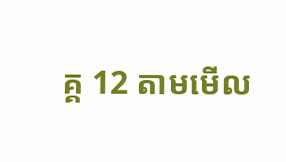គ្គ 12 តាមមើល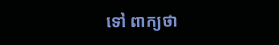ទៅ ពាក្យថា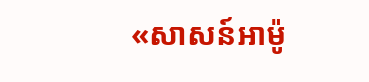«សាសន៍អាម៉ូ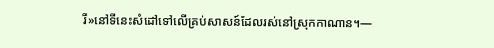រី»នៅទីនេះសំដៅទៅលើគ្រប់សាសន៍ដែលរស់នៅស្រុកកាណាន។—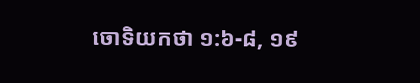ចោទិយកថា ១:៦-៨, ១៩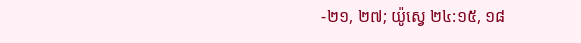-២១, ២៧; យ៉ូស្វេ ២៤:១៥, ១៨